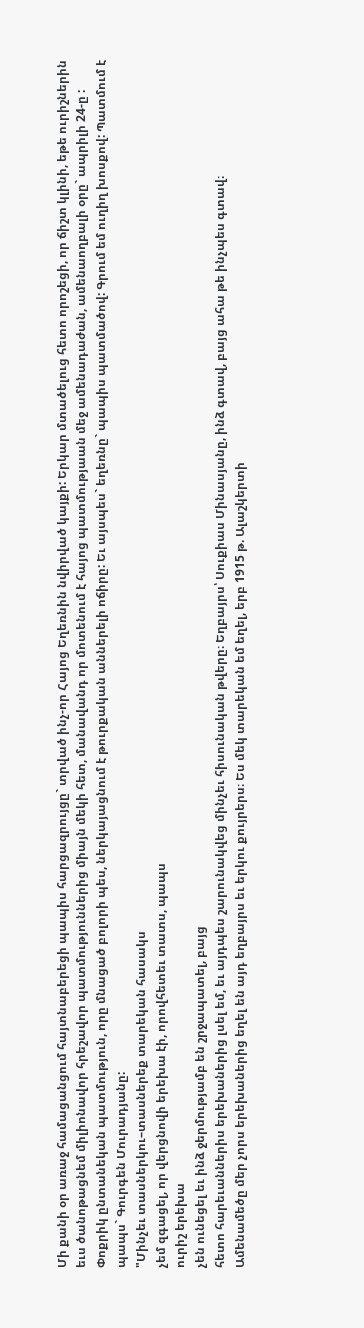Մի քանի օր առաջ համացանցում հայտնաբերեցի պապիս հարցազրույցը` տրված ինչ-որ Հայոց Եղեռնին նվիրված կայքի: Երկար մտածելուց հետո որոշեցի, որ ճիշտ կլինի, եթե ուրիշներին եւս ծանոթացնեմ միլիոնավոր հրեշավոր պատմություններից միայն մեկի հետ, մանավանդ որ մոտենում է հայոց պատմությաան մեջ ամենադաժան, ամենաողբալի օրը` ապրիլի 24-ը : Փոքրիկ ընտանեկան պատմություն, որը մնացած բոլորի պես, ներկայացնում է թուրքական աններելի ոճիրը: Եւ այսպես` եղեռնը` պապիս պատմածով: Գրում եմ ուղիղ խոսքով: Պատմում է պապս` Գուրգեն Մուրադյանը:
"Մինչեւ տասներկու–տասներեք տարեկան հասակս
չեմ զգացել, որ վերցնովի երեխա էի, որովհետեւ տատս, պապս
ուրիշ երեխա
չեն ունեցել եւ ինձ ջերմությամբ են շրջապատել, բայց
հետո հարեւաններիս երեխաներից լսել եմ, եւ այդպես շարունակվեց մինչեւ հիսունական թվերը։ Եղբայրս՝ Սուքիաս Մինասյանը, ինձ գտավ, բայց ահա թե ինչպես գտավ։
Ամենամեծը մեր չորս երեխաներից եղել են այդ եղբայրս եւ երկու քույրերս։ Ես մեկ տարեկան եմ եղել, երբ 1915 թ. Ալաշկերտի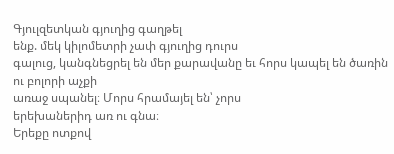Գյուլզետկան գյուղից գաղթել
ենք. մեկ կիլոմետրի չափ գյուղից դուրս
գալուց, կանգնեցրել են մեր քարավանը եւ հորս կապել են ծառին ու բոլորի աչքի
առաջ սպանել։ Մորս հրամայել են՝ չորս
երեխաներիդ առ ու գնա։
Երեքը ոտքով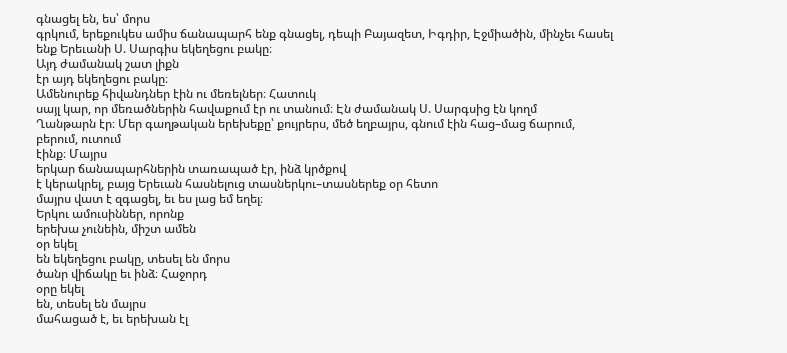գնացել են, ես՝ մորս
գրկում, երեքուկես ամիս ճանապարհ ենք գնացել, դեպի Բայազետ, Իգդիր, Էջմիածին, մինչեւ հասել ենք Երեւանի Ս. Սարգիս եկեղեցու բակը։
Այդ ժամանակ շատ լիքն
էր այդ եկեղեցու բակը։
Ամենուրեք հիվանդներ էին ու մեռելներ։ Հատուկ
սայլ կար, որ մեռածներին հավաքում էր ու տանում։ Էն ժամանակ Ս. Սարգսից էն կողմ
Ղանթարն էր։ Մեր գաղթական երեխեքը՝ քույրերս, մեծ եղբայրս, գնում էին հաց–մաց ճարում, բերում, ուտում
էինք։ Մայրս
երկար ճանապարհներին տառապած էր, ինձ կրծքով
է կերակրել, բայց Երեւան հասնելուց տասներկու–տասներեք օր հետո
մայրս վատ է զգացել, եւ ես լաց եմ եղել։
Երկու ամուսիններ, որոնք
երեխա չունեին, միշտ ամեն
օր եկել
են եկեղեցու բակը, տեսել են մորս
ծանր վիճակը եւ ինձ։ Հաջորդ
օրը եկել
են, տեսել են մայրս
մահացած է, եւ երեխան էլ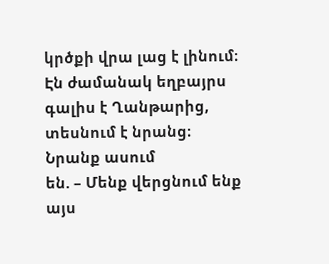կրծքի վրա լաց է լինում։ Էն ժամանակ եղբայրս գալիս է Ղանթարից, տեսնում է նրանց։
Նրանք ասում
են. – Մենք վերցնում ենք այս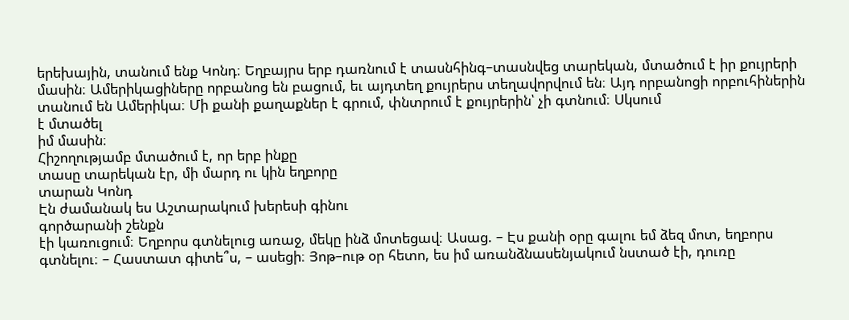երեխային, տանում ենք Կոնդ։ Եղբայրս երբ դառնում է տասնհինգ–տասնվեց տարեկան, մտածում է իր քույրերի մասին։ Ամերիկացիները որբանոց են բացում, եւ այդտեղ քույրերս տեղավորվում են։ Այդ որբանոցի որբուհիներին տանում են Ամերիկա։ Մի քանի քաղաքներ է գրում, փնտրում է քույրերին՝ չի գտնում։ Սկսում
է մտածել
իմ մասին։
Հիշողությամբ մտածում է, որ երբ ինքը
տասը տարեկան էր, մի մարդ ու կին եղբորը
տարան Կոնդ
Էն ժամանակ ես Աշտարակում խերեսի գինու
գործարանի շենքն
էի կառուցում։ Եղբորս գտնելուց առաջ, մեկը ինձ մոտեցավ։ Ասաց. – Էս քանի օրը գալու եմ ձեզ մոտ, եղբորս գտնելու։ – Հաստատ գիտե՞ս, – ասեցի։ Յոթ–ութ օր հետո, ես իմ առանձնասենյակում նստած էի, դուռը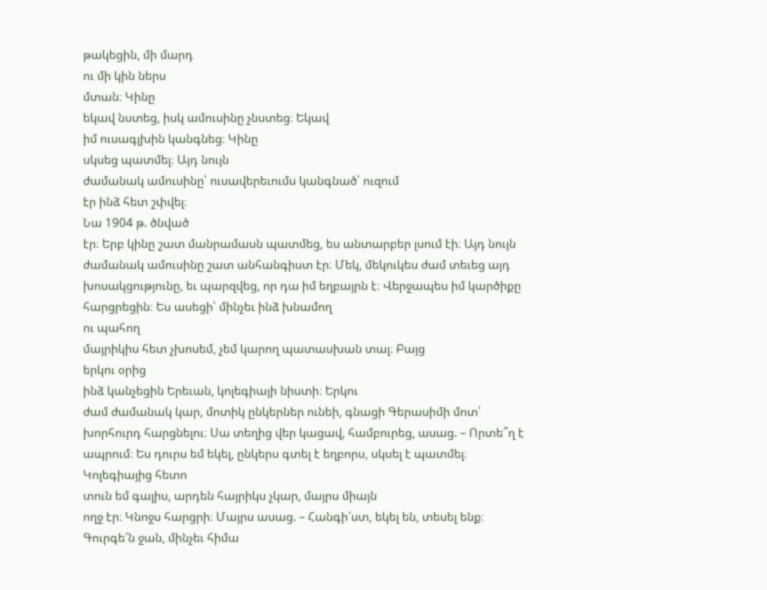թակեցին, մի մարդ
ու մի կին ներս
մտան։ Կինը
եկավ նստեց, իսկ ամուսինը չնստեց։ Եկավ
իմ ուսագլխին կանգնեց։ Կինը
սկսեց պատմել։ Այդ նույն
ժամանակ ամուսինը՝ ուսավերեւումս կանգնած՝ ուզում
էր ինձ հետ շփվել։
Նա 1904 թ. ծնված
էր։ Երբ կինը շատ մանրամասն պատմեց, ես անտարբեր լսում էի։ Այդ նույն
ժամանակ ամուսինը շատ անհանգիստ էր։ Մեկ, մեկուկես ժամ տեւեց այդ խոսակցությունը, եւ պարզվեց, որ դա իմ եղբայրն է։ Վերջապես իմ կարծիքը հարցրեցին։ Ես ասեցի՝ մինչեւ ինձ խնամող
ու պահող
մայրիկիս հետ չխոսեմ, չեմ կարող պատասխան տալ։ Բայց
երկու օրից
ինձ կանչեցին Երեւան, կոլեգիայի նիստի։ Երկու
ժամ ժամանակ կար, մոտիկ ընկերներ ունեի, գնացի Գերասիմի մոտ՝ խորհուրդ հարցնելու։ Սա տեղից վեր կացավ, համբուրեց, ասաց. – Որտե՞ղ է ապրում։ Ես դուրս եմ եկել, ընկերս գտել է եղբորս, սկսել է պատմել։ Կոլեգիայից հետո
տուն եմ գալիս, արդեն հայրիկս չկար, մայրս միայն
ողջ էր։ Կնոջս հարցրի։ Մայրս ասաց. – Հանգի՜ստ, եկել են, տեսել ենք։ Գուրգե՜ն ջան, մինչեւ հիմա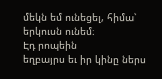մեկն եմ ունեցել, հիմա՝ երկուսն ունեմ։
Էդ րոպեին
եղբայրս եւ իր կինը ներս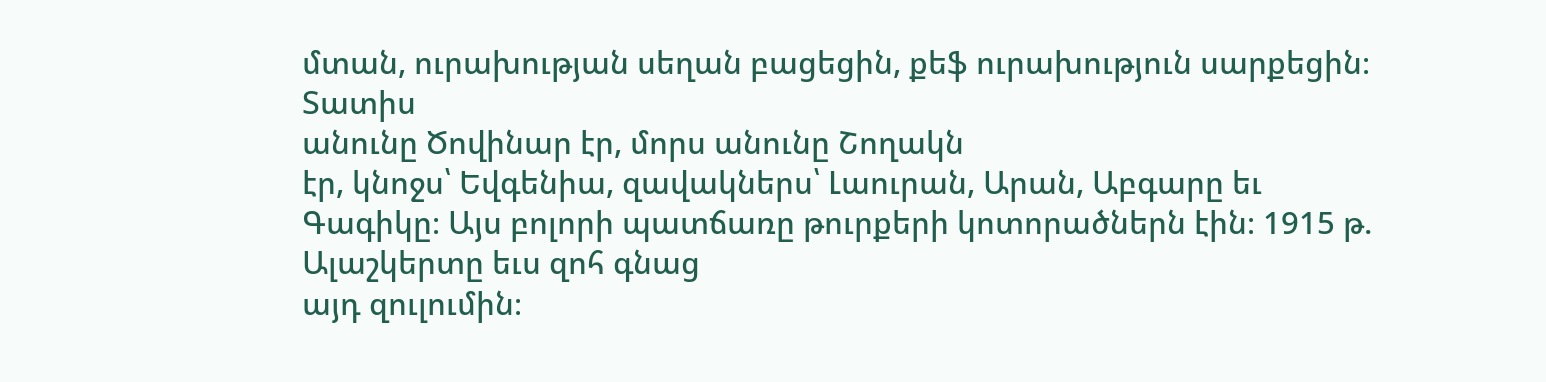մտան, ուրախության սեղան բացեցին, քեֆ ուրախություն սարքեցին։ Տատիս
անունը Ծովինար էր, մորս անունը Շողակն
էր, կնոջս՝ Եվգենիա, զավակներս՝ Լաուրան, Արան, Աբգարը եւ Գագիկը։ Այս բոլորի պատճառը թուրքերի կոտորածներն էին։ 1915 թ. Ալաշկերտը եւս զոհ գնաց
այդ զուլումին։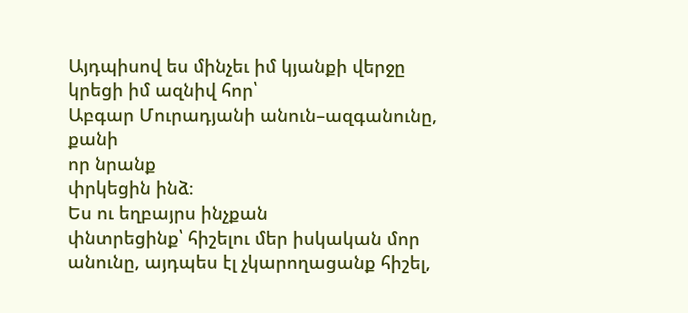Այդպիսով ես մինչեւ իմ կյանքի վերջը
կրեցի իմ ազնիվ հոր՝
Աբգար Մուրադյանի անուն–ազգանունը, քանի
որ նրանք
փրկեցին ինձ։
Ես ու եղբայրս ինչքան
փնտրեցինք՝ հիշելու մեր իսկական մոր անունը, այդպես էլ չկարողացանք հիշել,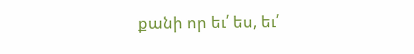քանի որ եւ՛ ես, եւ՛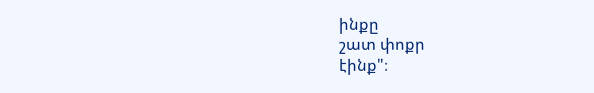ինքը
շատ փոքր
էինք"։